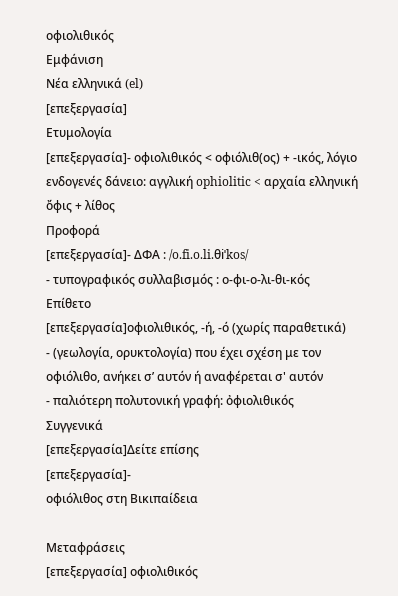οφιολιθικός
Εμφάνιση
Νέα ελληνικά (el)
[επεξεργασία]
Ετυμολογία
[επεξεργασία]- οφιολιθικός < οφιόλιθ(ος) + -ικός, λόγιο ενδογενές δάνειο: αγγλική ophiolitic < αρχαία ελληνική ὄφις + λίθος
Προφορά
[επεξεργασία]- ΔΦΑ : /o.fi.o.li.θiˈkos/
- τυπογραφικός συλλαβισμός : ο‐φι‐ο‐λι‐θι‐κός
Επίθετο
[επεξεργασία]οφιολιθικός, -ή, -ό (χωρίς παραθετικά)
- (γεωλογία, ορυκτολογία) που έχει σχέση με τον οφιόλιθο, ανήκει σ’ αυτόν ή αναφέρεται σ' αυτόν
- παλιότερη πολυτονική γραφή: ὀφιολιθικός
Συγγενικά
[επεξεργασία]Δείτε επίσης
[επεξεργασία]-
οφιόλιθος στη Βικιπαίδεια

Μεταφράσεις
[επεξεργασία] οφιολιθικός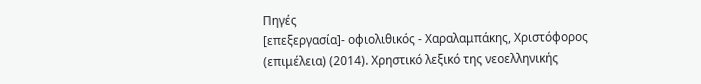Πηγές
[επεξεργασία]- οφιολιθικός - Χαραλαμπάκης, Χριστόφορος (επιμέλεια) (2014). Χρηστικό λεξικό της νεοελληνικής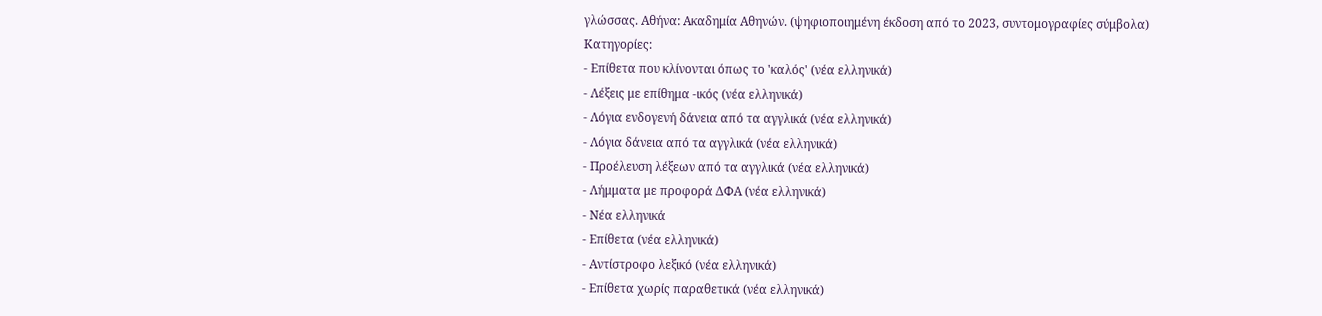γλώσσας. Αθήνα: Ακαδημία Αθηνών. (ψηφιοποιημένη έκδοση από το 2023, συντομογραφίες σύμβολα)
Κατηγορίες:
- Επίθετα που κλίνονται όπως το 'καλός' (νέα ελληνικά)
- Λέξεις με επίθημα -ικός (νέα ελληνικά)
- Λόγια ενδογενή δάνεια από τα αγγλικά (νέα ελληνικά)
- Λόγια δάνεια από τα αγγλικά (νέα ελληνικά)
- Προέλευση λέξεων από τα αγγλικά (νέα ελληνικά)
- Λήμματα με προφορά ΔΦΑ (νέα ελληνικά)
- Νέα ελληνικά
- Επίθετα (νέα ελληνικά)
- Αντίστροφο λεξικό (νέα ελληνικά)
- Επίθετα χωρίς παραθετικά (νέα ελληνικά)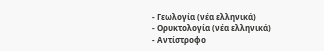- Γεωλογία (νέα ελληνικά)
- Ορυκτολογία (νέα ελληνικά)
- Αντίστροφο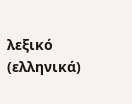λεξικό (ελληνικά)